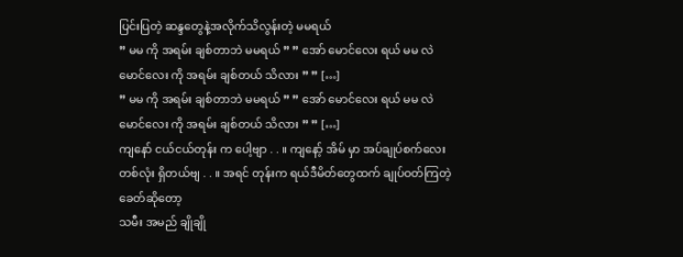ပြင်းပြတဲ့ ဆန္ဒတွေနဲ့အလိုက်သိလွန်းတဲ့ မမရယ်
” မမ ကို အရမ်း ချစ်တာဘဲ မမရယ် ” ” အော် မောင်လေး ရယ် မမ လဲ မောင်လေး ကို အရမ်း ချစ်တယ် သိလား ” ” […]
” မမ ကို အရမ်း ချစ်တာဘဲ မမရယ် ” ” အော် မောင်လေး ရယ် မမ လဲ မောင်လေး ကို အရမ်း ချစ်တယ် သိလား ” ” […]
ကျနော် ငယ်ငယ်တုန်း က ပေါ့ဗျာ . . ။ ကျနော့် အိမ် မှာ အပ်ချုပ်စက်လေး တစ်လုံး ရှိတယ်ဗျ . . ။ အရင် တုန်းက ရယ်ဒီမိတ်တွေထက် ချုပ်ဝတ်ကြတဲ့ခေတ်ဆိုတော့
သမီး အမည် ချိုချို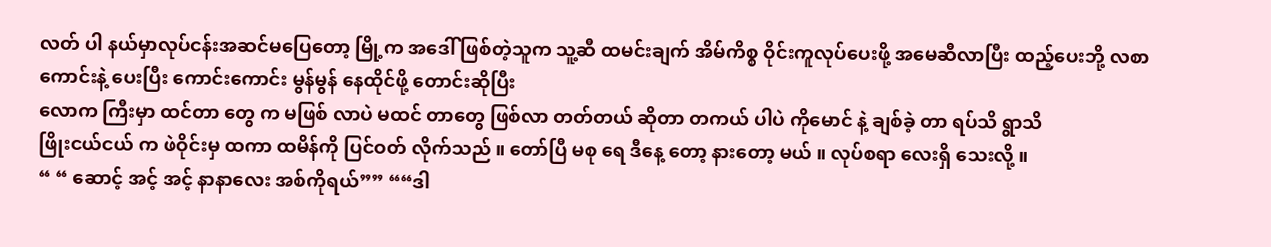လတ် ပါ နယ်မှာလုပ်ငန်းအဆင်မပြေတော့ မြို့က အဒေါ် ဖြစ်တဲ့သူက သူ့ဆီ ထမင်းချက် အိမ်ကိစ္စ ဝိုင်းကူလုပ်ပေးဖို့ အမေဆီလာပြီး ထည့်ပေးဘို့ လစာကောင်းနဲ့ ပေးပြီး ကောင်းကောင်း မွန်မွန် နေထိုင်ဖို့ တောင်းဆိုပြီး
လောက ကြီးမှာ ထင်တာ တွေ က မဖြစ် လာပဲ မထင် တာတွေ ဖြစ်လာ တတ်တယ် ဆိုတာ တကယ် ပါပဲ ကိုမောင် နဲ့ ချစ်ခဲ့ တာ ရပ်သိ ရွာသိ
ဖြိုးငယ်ငယ် က ဖဲဝိုင်းမှ ထကာ ထမိန်ကို ပြင်ဝတ် လိုက်သည် ။ တော်ပြီ မစု ရေ ဒီနေ့ တော့ နားတော့ မယ် ။ လုပ်စရာ လေးရှိ သေးလို့ ။
“ “ ဆောင့် အင့် အင့် နာနာလေး အစ်ကိုရယ်”” ““ဒါ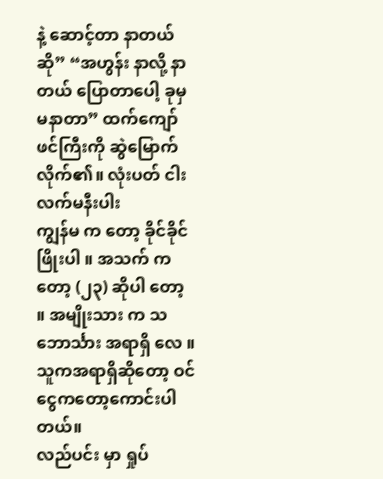နဲ့ ဆောင့်တာ နာတယ်ဆို” “အဟွန်း နာလို့ နာတယ် ပြောတာပေါ့ ခုမှ မနာတာ” ထက်ကျော်ဖင်ကြီးကို ဆွဲမြောက်လိုက်၏။ လုံးပတ် ငါးလက်မနီးပါး
ကျွန်မ က တော့ ခိုင်ခိုင်ဖြိုးပါ ။ အသက် က တော့ (၂၃) ဆိုပါ တော့ ။ အမျိုးသား က သဘောင်္သား အရာရှိ လေ ။ သူကအရာရှိဆိုတော့ ဝင်ငွေကတော့ကောင်းပါတယ်။
လည်ပင်း မှာ ရှုပ်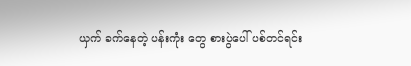ယှက် ခက်နေတဲ့ ပန်းကုံး တွေ စားပွဲပေါ် ပစ်တင်ရင်း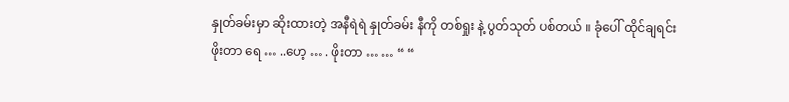နှုတ်ခမ်းမှာ ဆိုးထားတဲ့ အနီရဲရဲ နှုတ်ခမ်း နီကို တစ်ရှုး နဲ့ ပွတ်သုတ် ပစ်တယ် ။ ခုံပေါ် ထိုင်ချရင်း
ဖိုးတာ ရေ … ..ဟေ့ … . ဖိုးတာ … … “ “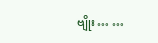ဗျိုး … …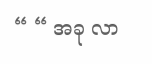“ “ အခု လာ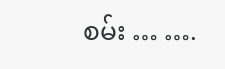စမ်း … ….